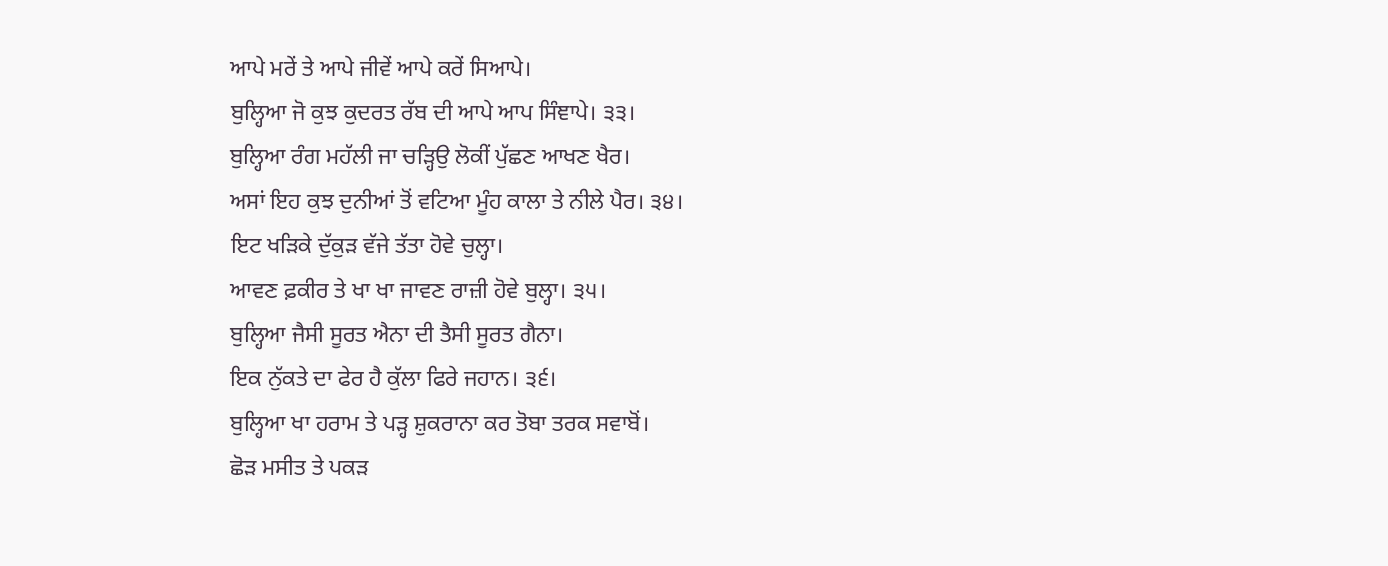ਆਪੇ ਮਰੇਂ ਤੇ ਆਪੇ ਜੀਵੇਂ ਆਪੇ ਕਰੇਂ ਸਿਆਪੇ।
ਬੁਲ੍ਹਿਆ ਜੋ ਕੁਝ ਕੁਦਰਤ ਰੱਬ ਦੀ ਆਪੇ ਆਪ ਸਿੰਞਾਪੇ। ੩੩।
ਬੁਲ੍ਹਿਆ ਰੰਗ ਮਹੱਲੀ ਜਾ ਚੜ੍ਹਿਉ ਲੋਕੀਂ ਪੁੱਛਣ ਆਖਣ ਖੈਰ।
ਅਸਾਂ ਇਹ ਕੁਝ ਦੁਨੀਆਂ ਤੋਂ ਵਟਿਆ ਮੂੰਹ ਕਾਲਾ ਤੇ ਨੀਲੇ ਪੈਰ। ੩੪।
ਇਟ ਖੜਿਕੇ ਦੁੱਕੁੜ ਵੱਜੇ ਤੱਤਾ ਹੋਵੇ ਚੁਲ੍ਹਾ।
ਆਵਣ ਫ਼ਕੀਰ ਤੇ ਖਾ ਖਾ ਜਾਵਣ ਰਾਜ਼ੀ ਹੋਵੇ ਬੁਲ੍ਹਾ। ੩੫।
ਬੁਲ੍ਹਿਆ ਜੈਸੀ ਸੂਰਤ ਐਨਾ ਦੀ ਤੈਸੀ ਸੂਰਤ ਗੈਨਾ।
ਇਕ ਨੁੱਕਤੇ ਦਾ ਫੇਰ ਹੈ ਕੁੱਲਾ ਫਿਰੇ ਜਹਾਨ। ੩੬।
ਬੁਲ੍ਹਿਆ ਖਾ ਹਰਾਮ ਤੇ ਪੜ੍ਹ ਸ਼ੁਕਰਾਨਾ ਕਰ ਤੋਬਾ ਤਰਕ ਸਵਾਬੋਂ।
ਛੋੜ ਮਸੀਤ ਤੇ ਪਕੜ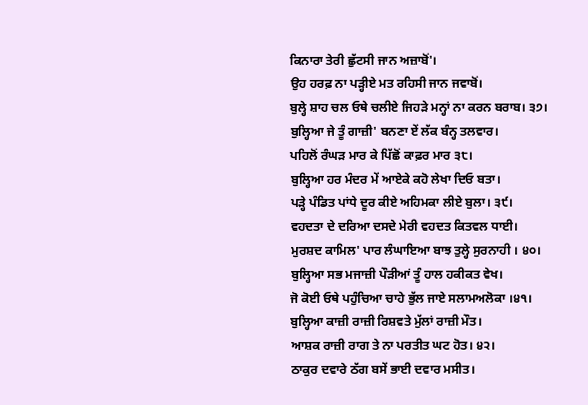ਕਿਨਾਰਾ ਤੇਰੀ ਛੁੱਟਸੀ ਜਾਨ ਅਜ਼ਾਬੋਂ'।
ਉਹ ਹਰਫ਼ ਨਾ ਪੜ੍ਹੀਏ ਮਤ ਰਹਿਸੀ ਜਾਨ ਜਵਾਬੋਂ।
ਬੁਲ੍ਹੇ ਸ਼ਾਹ ਚਲ ਓਥੇ ਚਲੀਏ ਜਿਹੜੇ ਮਨ੍ਹਾਂ ਨਾ ਕਰਨ ਬਰਾਬ। ੩੭।
ਬੁਲ੍ਹਿਆ ਜੇ ਤੂੰ ਗਾਜ਼ੀ' ਬਨਣਾ ਏਂ ਲੱਕ ਬੰਨ੍ਹ ਤਲਵਾਰ।
ਪਹਿਲੋਂ ਰੰਘੜ ਮਾਰ ਕੇ ਪਿੱਛੋਂ ਕਾਫ਼ਰ ਮਾਰ ੩੮।
ਬੁਲ੍ਹਿਆ ਹਰ ਮੰਦਰ ਮੇਂ ਆਏਕੇ ਕਹੋ ਲੇਖਾ ਦਿਓ ਬਤਾ।
ਪੜ੍ਹੇ ਪੰਡਿਤ ਪਾਂਧੇ ਦੂਰ ਕੀਏ ਅਹਿਮਕਾ ਲੀਏ ਬੁਲਾ। ੩੯।
ਵਹਦਤਾ ਦੇ ਦਰਿਆ ਦਸਦੇ ਮੇਰੀ ਵਹਦਤ ਕਿਤਵਲ ਧਾਈ।
ਮੁਰਸ਼ਦ ਕਾਮਿਲ' ਪਾਰ ਲੰਘਾਇਆ ਬਾਝ ਤੁਲ੍ਹੇ ਸੁਰਨਾਹੀ । ੪੦।
ਬੁਲ੍ਹਿਆ ਸਭ ਮਜਾਜ਼ੀ ਪੌੜੀਆਂ ਤੂੰ ਹਾਲ ਹਕੀਕਤ ਵੇਖ।
ਜੋ ਕੋਈ ਓਥੇ ਪਹੁੰਚਿਆ ਚਾਹੇ ਭੁੱਲ ਜਾਏ ਸਲਾਮਅਲੋਕਾ ।੪੧।
ਬੁਲ੍ਹਿਆ ਕਾਜ਼ੀ ਰਾਜ਼ੀ ਰਿਸ਼ਵਤੇ ਮੁੱਲਾਂ ਰਾਜ਼ੀ ਮੌਤ।
ਆਸ਼ਕ ਰਾਜ਼ੀ ਰਾਗ ਤੇ ਨਾ ਪਰਤੀਤ ਘਟ ਹੋਤ। ੪੨।
ਠਾਕੁਰ ਦਵਾਰੇ ਠੱਗ ਬਸੇਂ ਭਾਈ ਦਵਾਰ ਮਸੀਤ।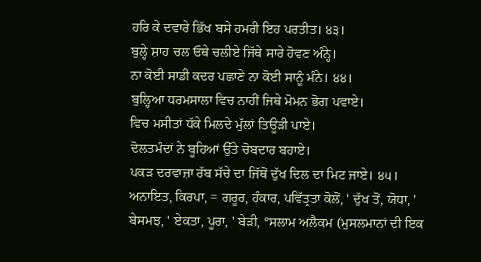ਹਰਿ ਕੇ ਦਵਾਰੇ ਭਿੱਖ ਬਸੇ ਹਮਰੀ ਇਹ ਪਰਤੀਤ। ੪੩।
ਬੁਲ੍ਹੇ ਸ਼ਾਹ ਚਲ ਓਥੇ ਚਲੀਏ ਜਿੱਥੇ ਸਾਰੇ ਹੋਵਣ ਅੰਨ੍ਹੇ।
ਨਾ ਕੋਈ ਸਾਡੀ ਕਦਰ ਪਛਾਣੇ ਨਾ ਕੋਈ ਸਾਨੂੰ ਮੰਨੇ। ੪੪।
ਬੁਲ੍ਹਿਆ ਧਰਮਸਾਲਾ ਵਿਚ ਨਾਹੀਂ ਜਿਥੇ ਮੋਮਨ ਭੋਗ ਪਵਾਏ।
ਵਿਚ ਮਸੀਤਾਂ ਧੱਕੇ ਮਿਲਦੇ ਮੁੱਲਾਂ ਤਿਊੜੀ ਪਾਏ।
ਦੋਲਤਮੰਦਾਂ ਨੇ ਬੂਹਿਆਂ ਉੱਤੇ ਚੋਬਦਾਰ ਬਹਾਏ।
ਪਕੜ ਦਰਵਾਜ਼ਾ ਰੱਬ ਸੱਚੇ ਦਾ ਜਿੱਥੋਂ ਦੁੱਖ ਦਿਲ ਦਾ ਮਿਟ ਜਾਏ। ੪੫।
ਅਨਾਇਤ, ਕਿਰਪਾ, = ਗਰੂਰ, ਹੰਕਾਰ, ਪਵਿੱਤ੍ਰਤਾ ਕੋਲੋਂ, ' ਦੁੱਖ ਤੋਂ, ਯੋਧਾ, ' ਬੇਸਮਝ, ' ਏਕਤਾ, ਪੂਰਾ, ' ਬੇੜੀ, °ਸਲਾਮ ਅਲੈਕਮ (ਮੁਸਲਮਾਨਾਂ ਦੀ ਇਕ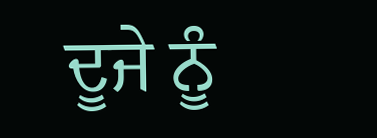ਦੂਜੇ ਨੂੰ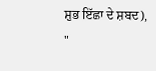ਸ਼ੁਭ ਇੱਛਾ ਦੇ ਸ਼ਬਦ), "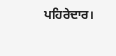ਪਹਿਰੇਦਾਰ।